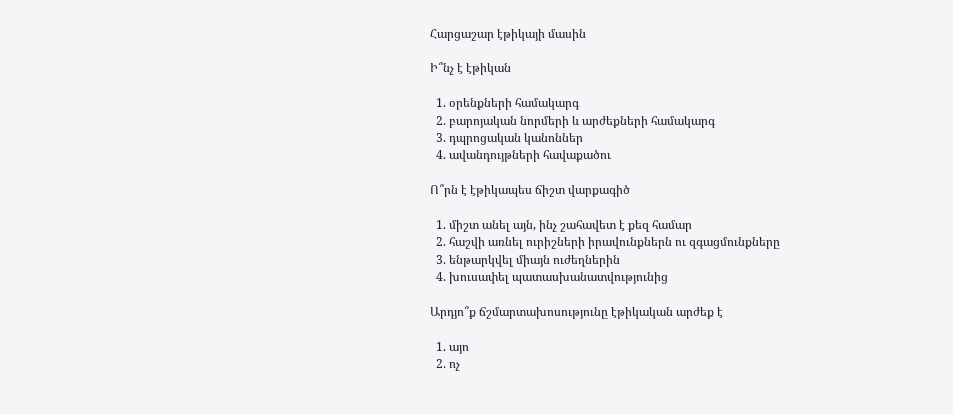Հարցաշար էթիկայի մասին

Ի՞նչ է էթիկան

  1. օրենքների համակարգ
  2. բարոյական նորմերի և արժեքների համակարգ
  3. դպրոցական կանոններ
  4. ավանդույթների հավաքածու

Ո՞րն է էթիկապես ճիշտ վարքագիծ

  1. միշտ անել այն, ինչ շահավետ է քեզ համար
  2. հաշվի առնել ուրիշների իրավունքներն ու զգացմունքները
  3. ենթարկվել միայն ուժեղներին
  4. խուսափել պատասխանատվությունից

Արդյո՞ք ճշմարտախոսությունը էթիկական արժեք է

  1. այո
  2. ոչ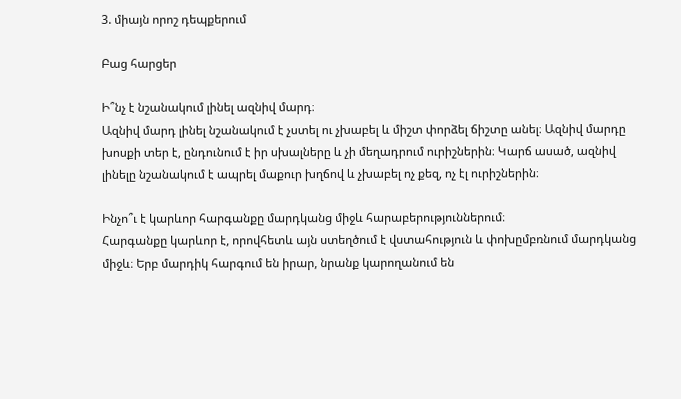3. միայն որոշ դեպքերում

Բաց հարցեր

Ի՞նչ է նշանակում լինել ազնիվ մարդ։
Ազնիվ մարդ լինել նշանակում է չստել ու չխաբել և միշտ փորձել ճիշտը անել։ Ազնիվ մարդը խոսքի տեր է, ընդունում է իր սխալները և չի մեղադրում ուրիշներին։ Կարճ ասած, ազնիվ լինելը նշանակում է ապրել մաքուր խղճով և չխաբել ոչ քեզ, ոչ էլ ուրիշներին։

Ինչո՞ւ է կարևոր հարգանքը մարդկանց միջև հարաբերություններում։
Հարգանքը կարևոր է, որովհետև այն ստեղծում է վստահություն և փոխըմբռնում մարդկանց միջև։ Երբ մարդիկ հարգում են իրար, նրանք կարողանում են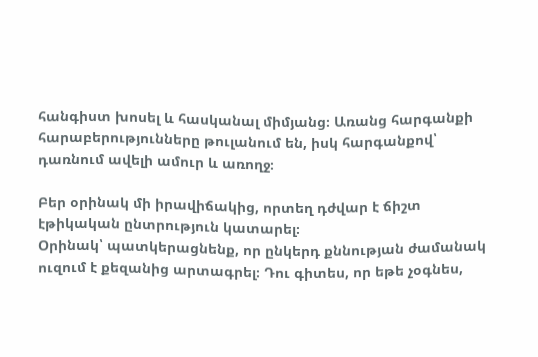հանգիստ խոսել և հասկանալ միմյանց։ Առանց հարգանքի հարաբերությունները թուլանում են, իսկ հարգանքով՝ դառնում ավելի ամուր և առողջ։

Բեր օրինակ մի իրավիճակից, որտեղ դժվար է ճիշտ էթիկական ընտրություն կատարել։
Օրինակ՝ պատկերացնենք, որ ընկերդ քննության ժամանակ ուզում է քեզանից արտագրել։ Դու գիտես, որ եթե չօգնես,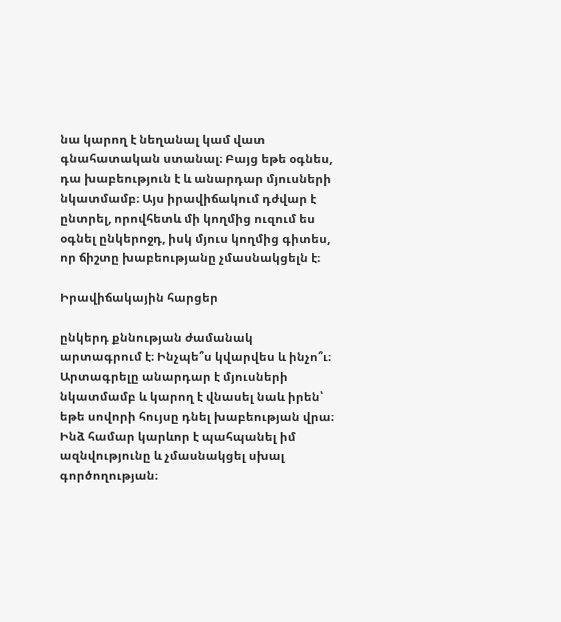նա կարող է նեղանալ կամ վատ գնահատական ստանալ։ Բայց եթե օգնես, դա խաբեություն է և անարդար մյուսների նկատմամբ։ Այս իրավիճակում դժվար է ընտրել, որովհետև մի կողմից ուզում ես օգնել ընկերոջդ, իսկ մյուս կողմից գիտես, որ ճիշտը խաբեությանը չմասնակցելն է։

Իրավիճակային հարցեր

ընկերդ քննության ժամանակ արտագրում է։ Ինչպե՞ս կվարվես և ինչո՞ւ։
Արտագրելը անարդար է մյուսների նկատմամբ և կարող է վնասել նաև իրեն՝ եթե սովորի հույսը դնել խաբեության վրա։ Ինձ համար կարևոր է պահպանել իմ ազնվությունը և չմասնակցել սխալ գործողության։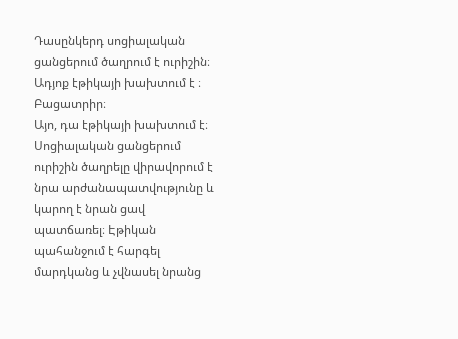Դասընկերդ սոցիալական ցանցերում ծաղրում է ուրիշին։ Ադյոք էթիկայի խախտում է ։ Բացատրիր։
Այո, դա էթիկայի խախտում է։ Սոցիալական ցանցերում ուրիշին ծաղրելը վիրավորում է նրա արժանապատվությունը և կարող է նրան ցավ պատճառել։ Էթիկան պահանջում է հարգել մարդկանց և չվնասել նրանց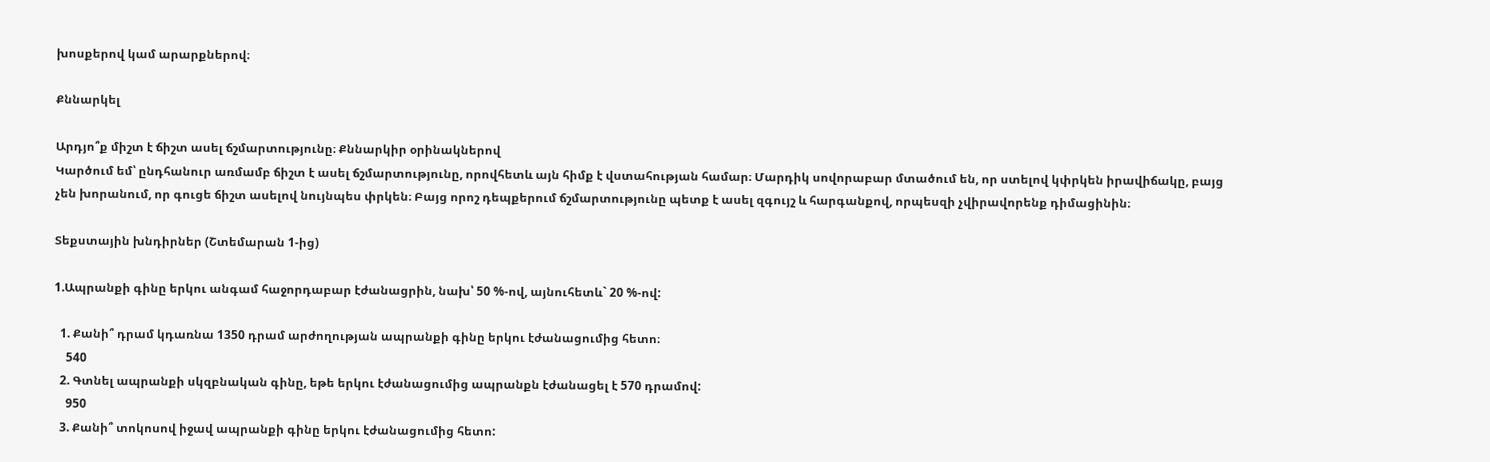խոսքերով կամ արարքներով։

Քննարկել

Արդյո՞ք միշտ է ճիշտ ասել ճշմարտությունը։ Քննարկիր օրինակներով
Կարծում եմ՝ ընդհանուր առմամբ ճիշտ է ասել ճշմարտությունը, որովհետև այն հիմք է վստահության համար։ Մարդիկ սովորաբար մտածում են, որ ստելով կփրկեն իրավիճակը, բայց չեն խորանում, որ գուցե ճիշտ ասելով նույնպես փրկեն։ Բայց որոշ դեպքերում ճշմարտությունը պետք է ասել զգույշ և հարգանքով, որպեսզի չվիրավորենք դիմացինին։

Տեքստային խնդիրներ (Շտեմարան 1-ից)

1.Ապրանքի գինը երկու անգամ հաջորդաբար էժանացրին, նախ՝ 50 %-ով, այնուհետև` 20 %-ով:

  1. Քանի՞ դրամ կդառնա 1350 դրամ արժողության ապրանքի գինը երկու էժանացումից հետո։
    540
  2. Գտնել ապրանքի սկզբնական գինը, եթե երկու էժանացումից ապրանքն էժանացել է 570 դրամով:
    950
  3. Քանի՞ տոկոսով իջավ ապրանքի գինը երկու էժանացումից հետո: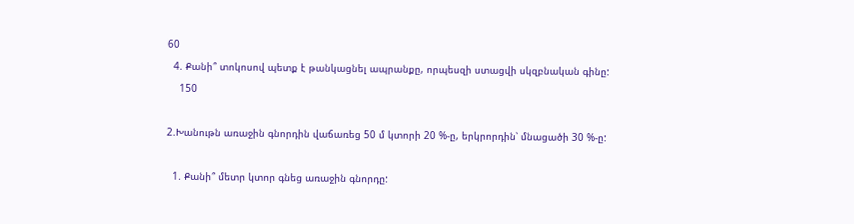60
  4. Քանի՞ տոկոսով պետք է թանկացնել ապրանքը, որպեսզի ստացվի սկզբնական գինը:
    150

2.Խանութն առաջին գնորդին վաճառեց 50 մ կտորի 20 %-ը, երկրորդին՝ մնացածի 30 %-ը:

  1. Քանի՞ մետր կտոր գնեց առաջին գնորդը: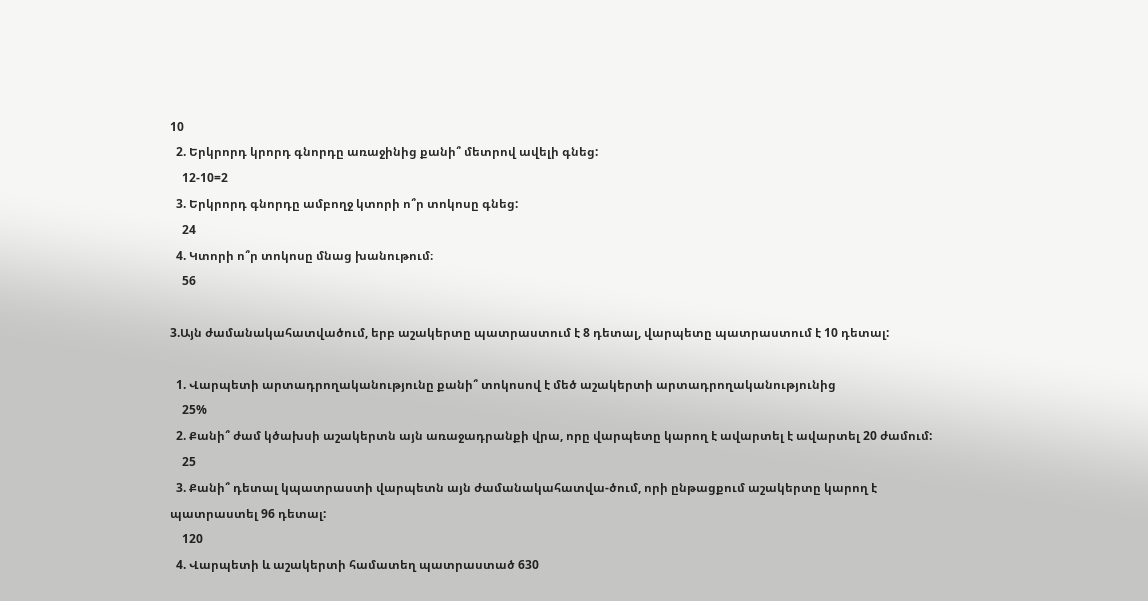10
  2. Երկրորդ կրորդ գնորդը առաջինից քանի՞ մետրով ավելի գնեց:
    12-10=2
  3. Երկրորդ գնորդը ամբողջ կտորի ո՞ր տոկոսը գնեց:
    24
  4. Կտորի ո՞ր տոկոսը մնաց խանութում։
    56

3.Այն ժամանակահատվածում, երբ աշակերտը պատրաստում է 8 դետալ, վարպետը պատրաստում է 10 դետալ:

  1. Վարպետի արտադրողականությունը քանի՞ տոկոսով է մեծ աշակերտի արտադրողականությունից
    25%
  2. Քանի՞ ժամ կծախսի աշակերտն այն առաջադրանքի վրա, որը վարպետը կարող է ավարտել է ավարտել 20 ժամում:
    25
  3. Քանի՞ դետալ կպատրաստի վարպետն այն ժամանակահատվա-ծում, որի ընթացքում աշակերտը կարող է պատրաստել 96 դետալ:
    120
  4. Վարպետի և աշակերտի համատեղ պատրաստած 630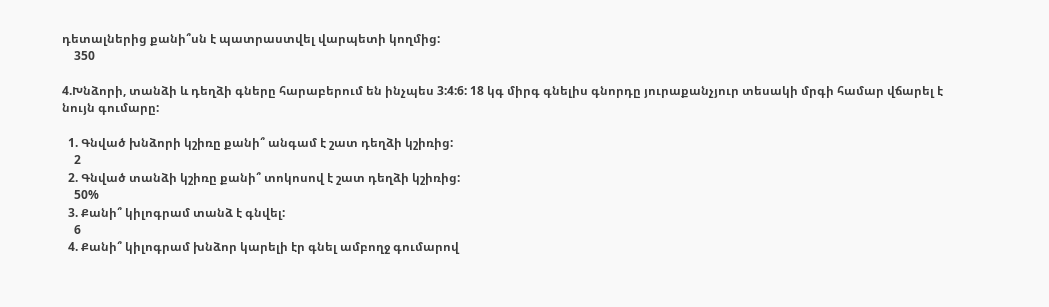դետալներից քանի՞սն է պատրաստվել վարպետի կողմից:
    350

4.Խնձորի, տանձի և դեղձի գները հարաբերում են ինչպես 3:4:6: 18 կգ միրգ գնելիս գնորդը յուրաքանչյուր տեսակի մրգի համար վճարել է նույն գումարը:

  1. Գնված խնձորի կշիռը քանի՞ անգամ է շատ դեղձի կշիռից:
    2
  2. Գնված տանձի կշիռը քանի՞ տոկոսով է շատ դեղձի կշիռից:
    50%
  3. Քանի՞ կիլոգրամ տանձ է գնվել:
    6
  4. Քանի՞ կիլոգրամ խնձոր կարելի էր գնել ամբողջ գումարով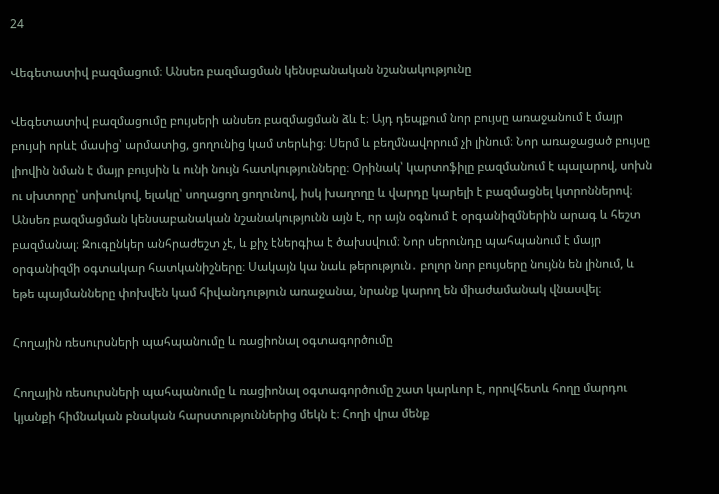24

Վեգետատիվ բազմացում։ Անսեռ բազմացման կենսբանական նշանակությունը

Վեգետատիվ բազմացումը բույսերի անսեռ բազմացման ձև է։ Այդ դեպքում նոր բույսը առաջանում է մայր բույսի որևէ մասից՝ արմատից, ցողունից կամ տերևից։ Սերմ և բեղմնավորում չի լինում։ Նոր առաջացած բույսը լիովին նման է մայր բույսին և ունի նույն հատկությունները։ Օրինակ՝ կարտոֆիլը բազմանում է պալարով, սոխն ու սխտորը՝ սոխուկով, ելակը՝ սողացող ցողունով, իսկ խաղողը և վարդը կարելի է բազմացնել կտրոններով։ Անսեռ բազմացման կենսաբանական նշանակությունն այն է, որ այն օգնում է օրգանիզմներին արագ և հեշտ բազմանալ։ Զուգընկեր անհրաժեշտ չէ, և քիչ էներգիա է ծախսվում։ Նոր սերունդը պահպանում է մայր օրգանիզմի օգտակար հատկանիշները։ Սակայն կա նաև թերություն․ բոլոր նոր բույսերը նույնն են լինում, և եթե պայմանները փոխվեն կամ հիվանդություն առաջանա, նրանք կարող են միաժամանակ վնասվել։

Հողային ռեսուրսների պահպանումը և ռացիոնալ օգտագործումը

Հողային ռեսուրսների պահպանումը և ռացիոնալ օգտագործումը շատ կարևոր է, որովհետև հողը մարդու կյանքի հիմնական բնական հարստություններից մեկն է։ Հողի վրա մենք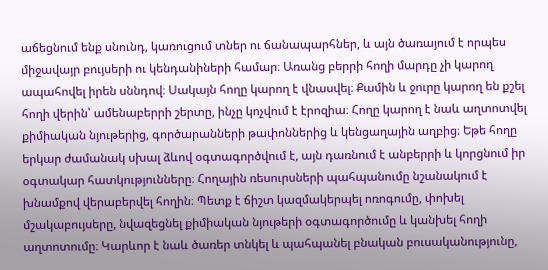աճեցնում ենք սնունդ, կառուցում տներ ու ճանապարհներ, և այն ծառայում է որպես միջավայր բույսերի ու կենդանիների համար։ Առանց բերրի հողի մարդը չի կարող ապահովել իրեն սննդով։ Սակայն հողը կարող է վնասվել։ Քամին և ջուրը կարող են քշել հողի վերին՝ ամենաբերրի շերտը, ինչը կոչվում է էրոզիա։ Հողը կարող է նաև աղտոտվել քիմիական նյութերից, գործարանների թափոններից և կենցաղային աղբից։ Եթե հողը երկար ժամանակ սխալ ձևով օգտագործվում է, այն դառնում է անբերրի և կորցնում իր օգտակար հատկությունները։ Հողային ռեսուրսների պահպանումը նշանակում է խնամքով վերաբերվել հողին։ Պետք է ճիշտ կազմակերպել ոռոգումը, փոխել մշակաբույսերը, նվազեցնել քիմիական նյութերի օգտագործումը և կանխել հողի աղտոտումը։ Կարևոր է նաև ծառեր տնկել և պահպանել բնական բուսականությունը,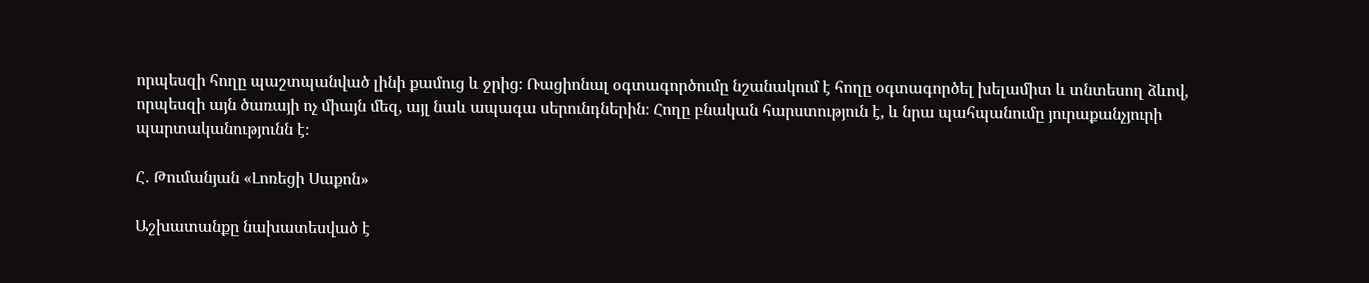որպեսզի հողը պաշտպանված լինի քամուց և ջրից։ Ռացիոնալ օգտագործումը նշանակում է հողը օգտագործել խելամիտ և տնտեսող ձևով, որպեսզի այն ծառայի ոչ միայն մեզ, այլ նաև ապագա սերունդներին։ Հողը բնական հարստություն է, և նրա պահպանումը յուրաքանչյուրի պարտականությունն է։

Հ․ Թումանյան «Լոռեցի Սաքոն»

Աշխատանքը նախատեսված է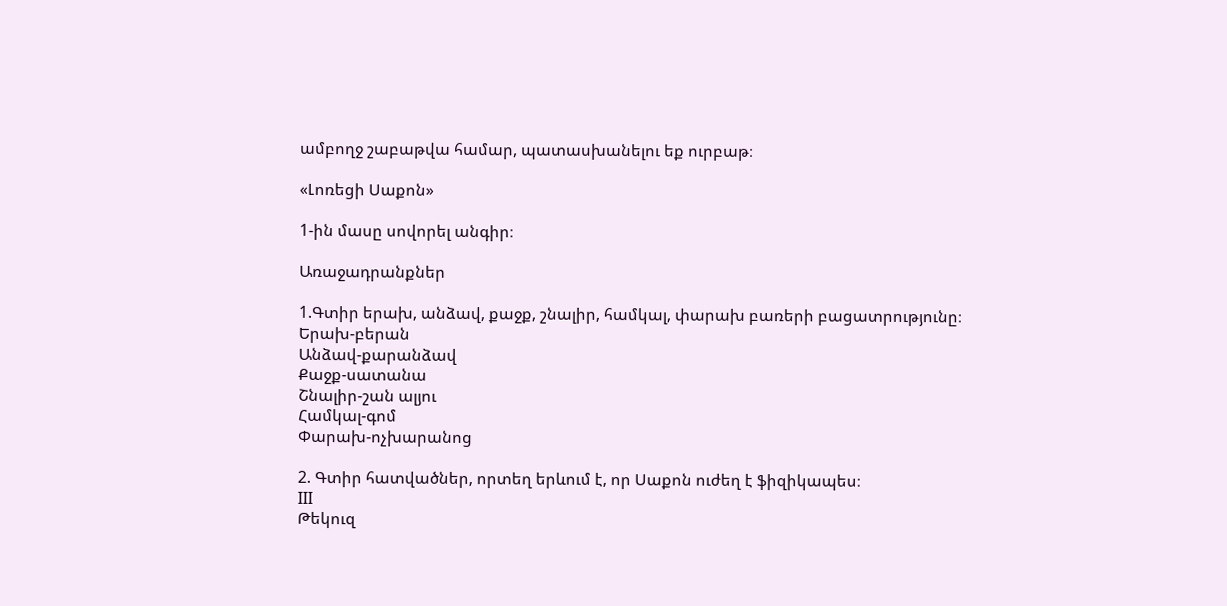ամբողջ շաբաթվա համար, պատասխանելու եք ուրբաթ։

«Լոռեցի Սաքոն»

1-ին մասը սովորել անգիր։

Առաջադրանքներ

1.Գտիր երախ, անձավ, քաջք, շնալիր, համկալ, փարախ բառերի բացատրությունը։
Երախ-բերան
Անձավ-քարանձավ
Քաջք-սատանա
Շնալիր-շան ալյու
Համկալ-գոմ
Փարախ-ոչխարանոց

2. Գտիր հատվածներ, որտեղ երևում է, որ Սաքոն ուժեղ է ֆիզիկապես։
III
Թեկուզ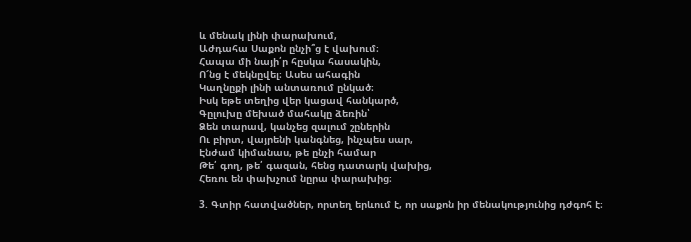և մենակ լինի փարախում,
Աժդահա Սաքոն ընչի՞ց է վախում։
Հապա մի նայի՛ր հըսկա հասակին,
Ո՜նց է մեկնըվել։ Ասես ահագին
Կաղնըքի լինի անտառում ընկած։
Իսկ եթե տեղից վեր կացավ հանկարծ,
Գըլուխը մեխած մահակը ձեռին՝
Ձեն տարավ, կանչեց զալում շըներին
Ու բիրտ, վայրենի կանգնեց, ինչպես սար,
Էնժամ կիմանաս, թե ընչի համար
Թե՛ գող, թե՛ գազան, հենց դատարկ վախից,
Հեռու են փախչում նըրա փարախից։

3. Գտիր հատվածներ, որտեղ երևում է, որ սաքոն իր մենակությունից դժգոհ է։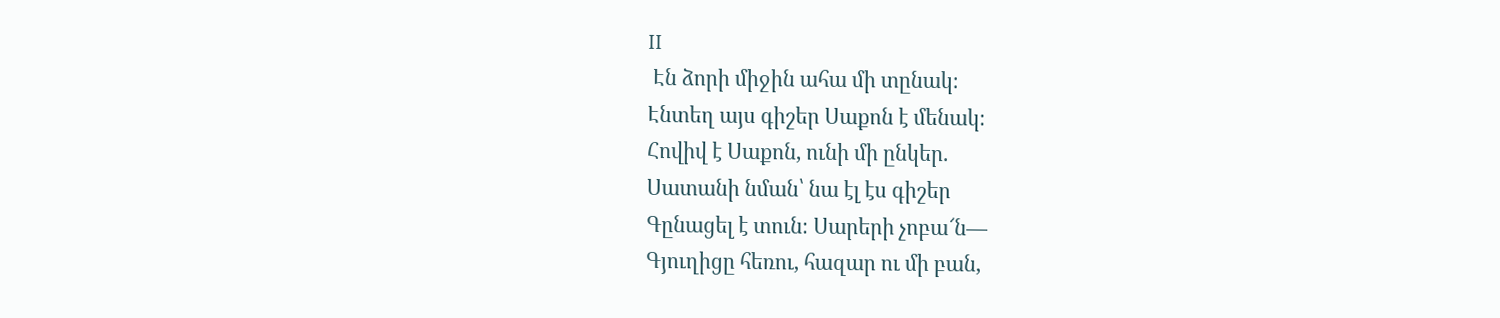II
 Էն ձորի միջին ահա մի տընակ։
Էնտեղ այս գիշեր Սաքոն է մենակ։
Հովիվ է Սաքոն, ունի մի ընկեր.
Սատանի նման՝ նա էլ էս գիշեր
Գընացել է տուն։ Սարերի չոբա՜ն―
Գյուղիցը հեռու, հազար ու մի բան,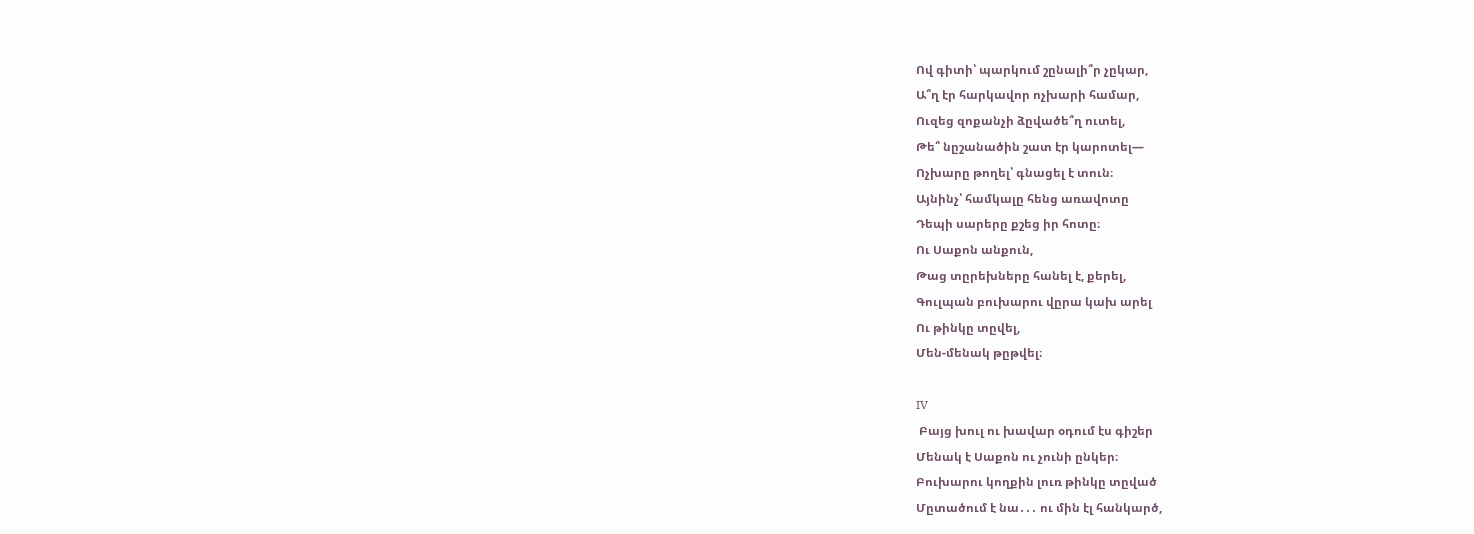Ով գիտի՝ պարկում շընալի՞ր չըկար,
Ա՞ղ էր հարկավոր ոչխարի համար,
Ուզեց զոքանչի ձըվածե՞ղ ուտել,
Թե՞ նըշանածին շատ էր կարոտել―
Ոչխարը թողել՝ գնացել է տուն։
Այնինչ՝ համկալը հենց առավոտը
Դեպի սարերը քշեց իր հոտը։
Ու Սաքոն անքուն,
Թաց տըրեխները հանել է, քերել,
Գուլպան բուխարու վըրա կախ արել
Ու թինկը տըվել,
Մեն-մենակ թըթվել։

IV
 Բայց խուլ ու խավար օդում էս գիշեր
Մենակ է Սաքոն ու չունի ընկեր։
Բուխարու կողքին լուռ թինկը տըված
Մըտածում է նա․․․ ու մին էլ հանկարծ,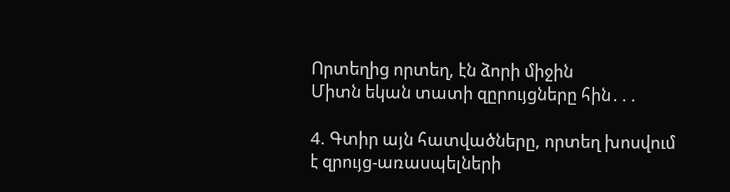Որտեղից որտեղ, էն ձորի միջին
Միտն եկան տատի զըրույցները հին․․․

4. Գտիր այն հատվածները, որտեղ խոսվում է զրույց-առասպելների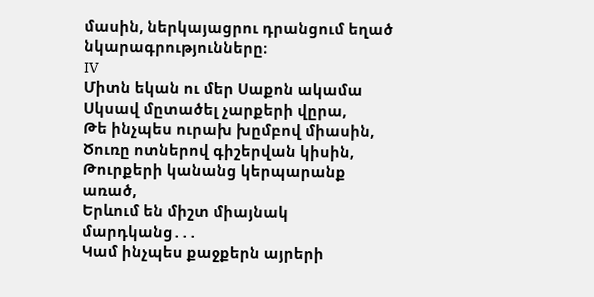մասին, ներկայացրու դրանցում եղած նկարագրությունները։
IV
Միտն եկան ու մեր Սաքոն ակամա
Սկսավ մըտածել չարքերի վըրա,
Թե ինչպես ուրախ խըմբով միասին,
Ծուռը ոտներով գիշերվան կիսին,
Թուրքերի կանանց կերպարանք առած,
Երևում են միշտ միայնակ մարդկանց․․․
Կամ ինչպես քաջքերն այրերի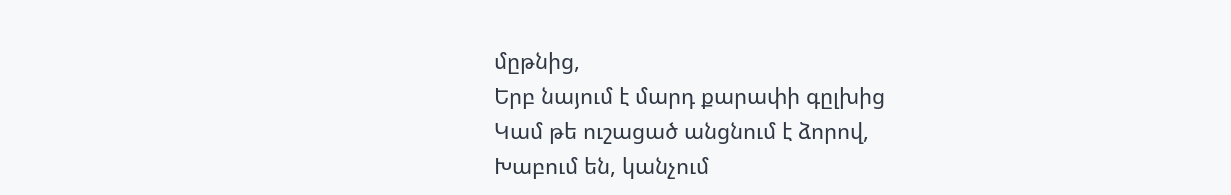մըթնից,
Երբ նայում է մարդ քարափի գըլխից
Կամ թե ուշացած անցնում է ձորով,
Խաբում են, կանչում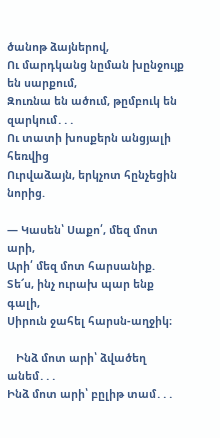ծանոթ ձայներով,
Ու մարդկանց նըման խընջույք են սարքում,
Զուռնա են ածում, թըմբուկ են զարկում․․․
Ու տատի խոսքերն անցյալի հեռվից
Ուրվաձայն, երկչոտ հընչեցին նորից.

― Կասեն՝ Սաքո՛, մեզ մոտ արի,
Արի՛ մեզ մոտ հարսանիք.
Տե՜ս, ինչ ուրախ պար ենք գալի,
Սիրուն ջահել հարսն-աղջիկ։

   Ինձ մոտ արի՝ ձվածեղ անեմ․․․
Ինձ մոտ արի՝ բըլիթ տամ․․․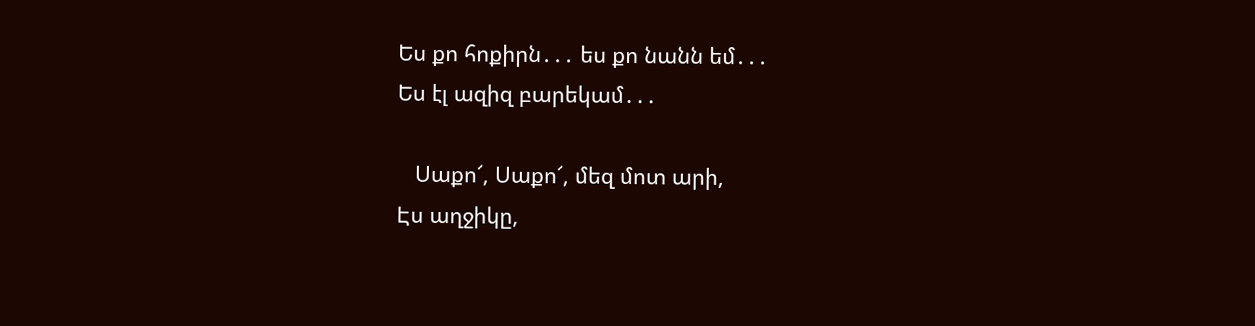Ես քո հոքիրն․․․ ես քո նանն եմ․․․
Ես էլ ազիզ բարեկամ․․․

   Սաքո՜, Սաքո՜, մեզ մոտ արի,
Էս աղջիկը,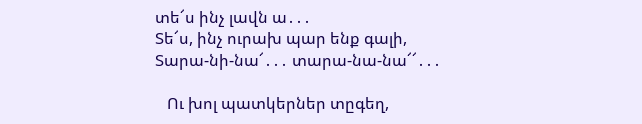տե՜ս ինչ լավն ա․․․
Տե՜ս, ինչ ուրախ պար ենք գալի,
Տարա-նի-նա՜․․․ տարա-նա-նա՜՜․․․

   Ու խոլ պատկերներ տըգեղ,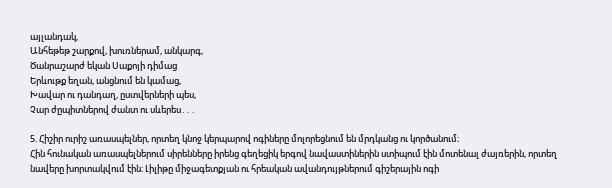այլանդակ,
Անհեթեթ շարքով, խուռներամ, անկարգ,
Ծանրաշարժ եկան Սաքոյի դիմաց
Երևութք եղան, անցնում են կամաց,
Խավար ու դանդաղ, ըստվերների պես,
Չար ժըպիտներով ժանտ ու սևերես․․․

5. Հիշիր ուրիշ առասպելներ, որտեղ կնոջ կերպարով ոգիները մոլորեցնում են մրդկանց ու կործանում։
Հին հունական առասպելներում սիրենները իրենց գեղեցիկ երգով նավաստիներին ստիպում էին մոտենալ ժայռերին, որտեղ նավերը խորտակվում էին։ Լիլիթը միջագետքյան ու հրեական ավանդույթներում գիշերային ոգի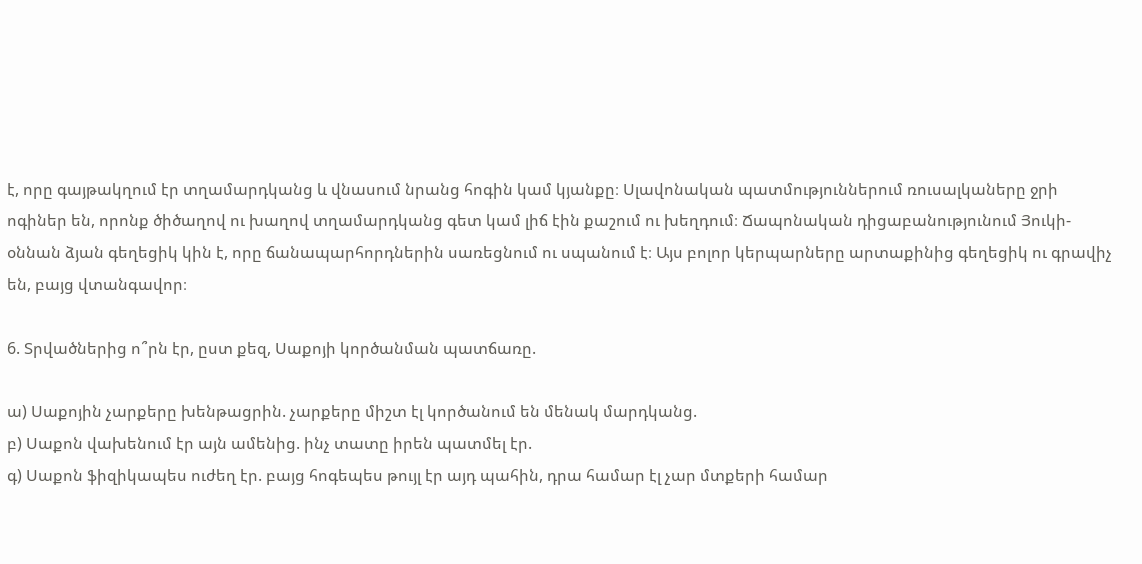է, որը գայթակղում էր տղամարդկանց և վնասում նրանց հոգին կամ կյանքը։ Սլավոնական պատմություններում ռուսալկաները ջրի ոգիներ են, որոնք ծիծաղով ու խաղով տղամարդկանց գետ կամ լիճ էին քաշում ու խեղդում։ Ճապոնական դիցաբանությունում Յուկի-օննան ձյան գեղեցիկ կին է, որը ճանապարհորդներին սառեցնում ու սպանում է։ Այս բոլոր կերպարները արտաքինից գեղեցիկ ու գրավիչ են, բայց վտանգավոր։

6. Տրվածներից ո՞րն էր, ըստ քեզ, Սաքոյի կործանման պատճառը.

ա) Սաքոյին չարքերը խենթացրին. չարքերը միշտ էլ կործանում են մենակ մարդկանց.
բ) Սաքոն վախենում էր այն ամենից. ինչ տատը իրեն պատմել էր.
գ) Սաքոն ֆիզիկապես ուժեղ էր. բայց հոգեպես թույլ էր այդ պահին, դրա համար էլ չար մտքերի համար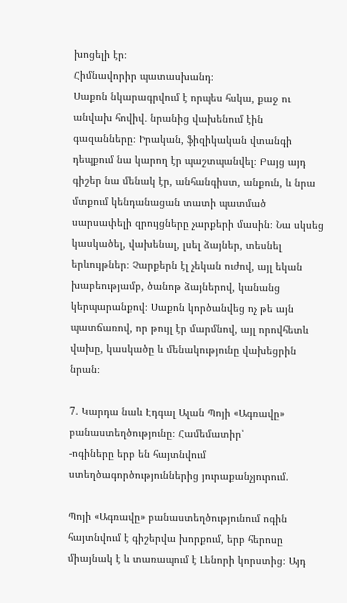խոցելի էր։
Հիմնավորիր պատասխանդ։
Սաքոն նկարագրվում է որպես հսկա, քաջ ու անվախ հովիվ․ նրանից վախենում էին գազանները։ Իրական, ֆիզիկական վտանգի դեպքում նա կարող էր պաշտպանվել։ Բայց այդ գիշեր նա մենակ էր, անհանգիստ, անքուն, և նրա մտքում կենդանացան տատի պատմած սարսափելի զրույցները չարքերի մասին։ Նա սկսեց կասկածել, վախենալ, լսել ձայներ, տեսնել երևույթներ։ Չարքերն էլ չեկան ուժով, այլ եկան խաբեությամբ, ծանոթ ձայներով, կանանց կերպարանքով։ Սաքոն կործանվեց ոչ թե այն պատճառով, որ թույլ էր մարմնով, այլ որովհետև վախը, կասկածը և մենակությունը վախեցրին նրան։

7. Կարդա նաև Էդգալ Ալան Պոյի «Ագռավը» բանաստեղծությունը։ Համեմատիր՝
-ոգիները երբ են հայտնվում ստեղծագործություններից յուրաքանչյուրում.

Պոյի «Ագռավը» բանաստեղծությունում ոգին հայտնվում է գիշերվա խորքում, երբ հերոսը միայնակ է և տառապում է Լենորի կորստից։ Այդ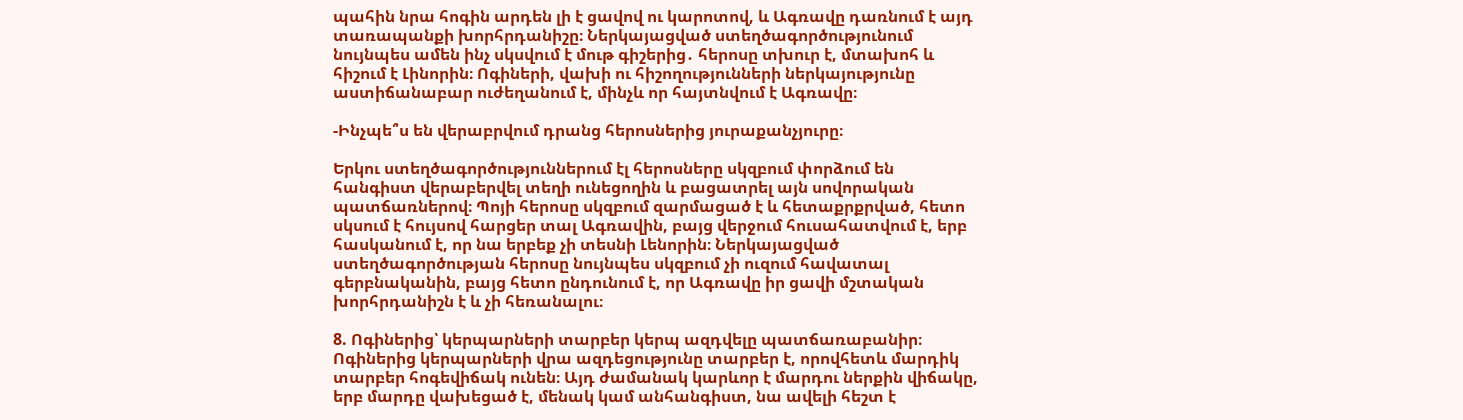պահին նրա հոգին արդեն լի է ցավով ու կարոտով, և Ագռավը դառնում է այդ տառապանքի խորհրդանիշը։ Ներկայացված ստեղծագործությունում նույնպես ամեն ինչ սկսվում է մութ գիշերից․ հերոսը տխուր է, մտախոհ և հիշում է Լինորին։ Ոգիների, վախի ու հիշողությունների ներկայությունը աստիճանաբար ուժեղանում է, մինչև որ հայտնվում է Ագռավը։

-Ինչպե՞ս են վերաբրվում դրանց հերոսներից յուրաքանչյուրը։

Երկու ստեղծագործություններում էլ հերոսները սկզբում փորձում են հանգիստ վերաբերվել տեղի ունեցողին և բացատրել այն սովորական պատճառներով։ Պոյի հերոսը սկզբում զարմացած է և հետաքրքրված, հետո սկսում է հույսով հարցեր տալ Ագռավին, բայց վերջում հուսահատվում է, երբ հասկանում է, որ նա երբեք չի տեսնի Լենորին։ Ներկայացված ստեղծագործության հերոսը նույնպես սկզբում չի ուզում հավատալ գերբնականին, բայց հետո ընդունում է, որ Ագռավը իր ցավի մշտական խորհրդանիշն է և չի հեռանալու։

8. Ոգիներից՝ կերպարների տարբեր կերպ ազդվելը պատճառաբանիր։
Ոգիներից կերպարների վրա ազդեցությունը տարբեր է, որովհետև մարդիկ տարբեր հոգեվիճակ ունեն։ Այդ ժամանակ կարևոր է մարդու ներքին վիճակը, երբ մարդը վախեցած է, մենակ կամ անհանգիստ, նա ավելի հեշտ է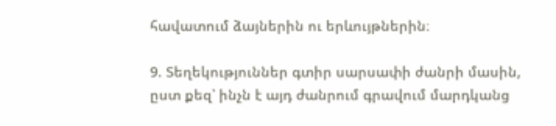հավատում ձայներին ու երևույթներին։

9. Տեղեկություններ գտիր սարսափի ժանրի մասին, ըստ քեզ՝ ինչն է այդ ժանրում գրավում մարդկանց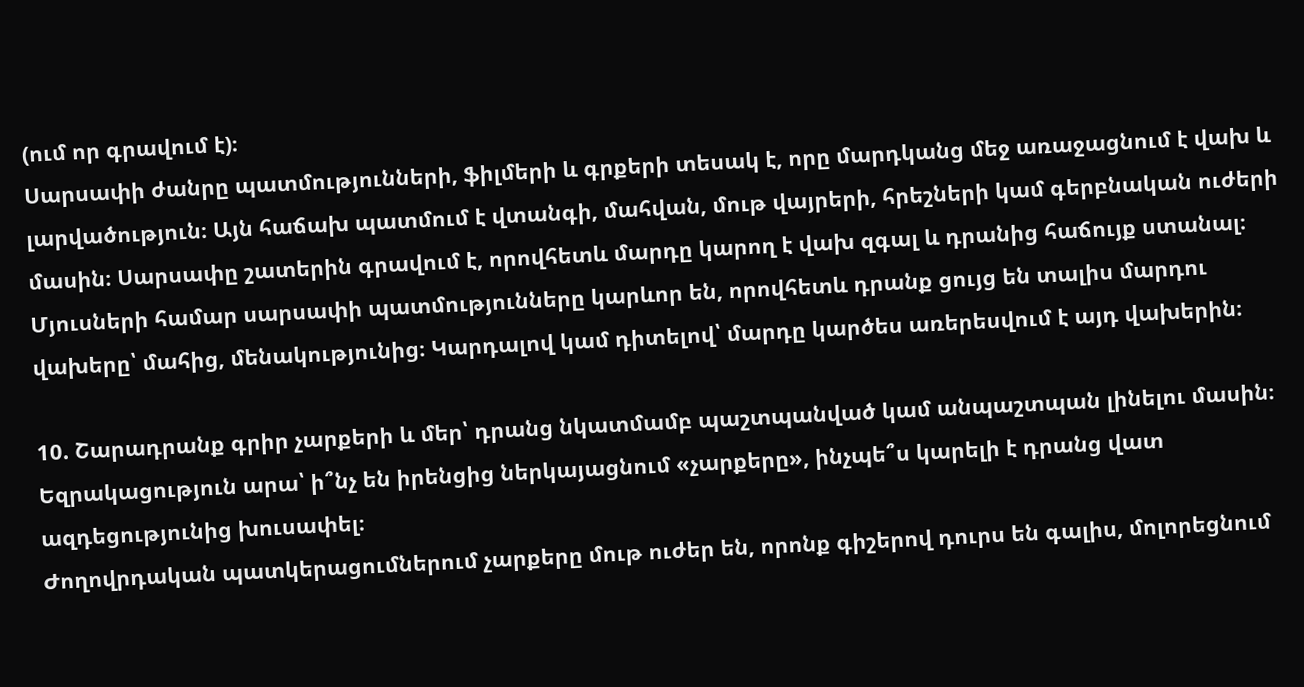(ում որ գրավում է)։
Սարսափի ժանրը պատմությունների, ֆիլմերի և գրքերի տեսակ է, որը մարդկանց մեջ առաջացնում է վախ և լարվածություն։ Այն հաճախ պատմում է վտանգի, մահվան, մութ վայրերի, հրեշների կամ գերբնական ուժերի մասին։ Սարսափը շատերին գրավում է, որովհետև մարդը կարող է վախ զգալ և դրանից հաճույք ստանալ։ Մյուսների համար սարսափի պատմությունները կարևոր են, որովհետև դրանք ցույց են տալիս մարդու վախերը՝ մահից, մենակությունից։ Կարդալով կամ դիտելով՝ մարդը կարծես առերեսվում է այդ վախերին։

10. Շարադրանք գրիր չարքերի և մեր՝ դրանց նկատմամբ պաշտպանված կամ անպաշտպան լինելու մասին։ Եզրակացություն արա՝ ի՞նչ են իրենցից ներկայացնում «չարքերը», ինչպե՞ս կարելի է դրանց վատ ազդեցությունից խուսափել։
Ժողովրդական պատկերացումներում չարքերը մութ ուժեր են, որոնք գիշերով դուրս են գալիս, մոլորեցնում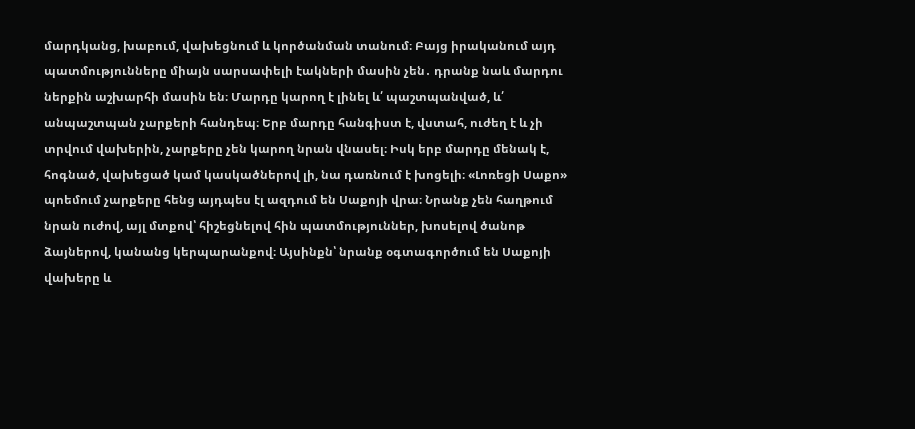մարդկանց, խաբում, վախեցնում և կործանման տանում։ Բայց իրականում այդ պատմությունները միայն սարսափելի էակների մասին չեն․ դրանք նաև մարդու ներքին աշխարհի մասին են։ Մարդը կարող է լինել և՛ պաշտպանված, և՛ անպաշտպան չարքերի հանդեպ։ Երբ մարդը հանգիստ է, վստահ, ուժեղ է և չի տրվում վախերին, չարքերը չեն կարող նրան վնասել։ Իսկ երբ մարդը մենակ է, հոգնած, վախեցած կամ կասկածներով լի, նա դառնում է խոցելի։ «Լոռեցի Սաքո» պոեմում չարքերը հենց այդպես էլ ազդում են Սաքոյի վրա։ Նրանք չեն հաղթում նրան ուժով, այլ մտքով՝ հիշեցնելով հին պատմություններ, խոսելով ծանոթ ձայներով, կանանց կերպարանքով։ Այսինքն՝ նրանք օգտագործում են Սաքոյի վախերը և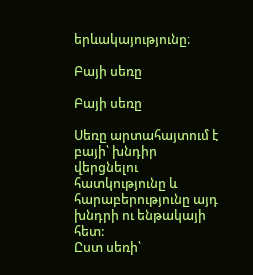երևակայությունը։

Բայի սեռը

Բայի սեռը

Սեռը արտահայտում է բայի՝ խնդիր վերցնելու հատկությունը և հարաբերությունը այդ խնդրի ու ենթակայի հետ:
Ըստ սեռի՝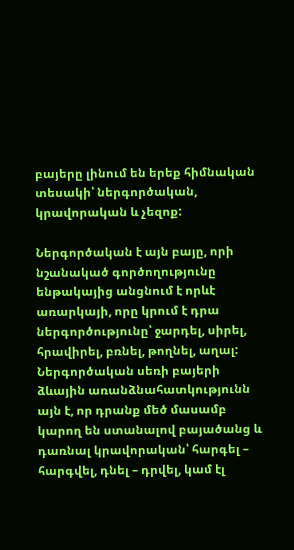բայերը լինում են երեք հիմնական տեսակի՝ ներգործական, կրավորական և չեզոք:

Ներգործական է այն բայը, որի նշանակած գործողությունը ենթակայից անցնում է որևէ առարկայի, որը կրում է դրա ներգործությունը՝ ջարդել, սիրել, հրավիրել, բռնել, թողնել, աղալ: Ներգործական սեռի բայերի ձևային առանձնահատկությունն այն է, որ դրանք մեծ մասամբ կարող են ստանալով բայածանց և դառնալ կրավորական՝ հարգել – հարգվել, դնել – դրվել, կամ էլ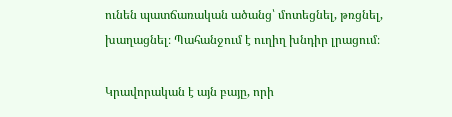ունեն պատճառական ածանց՝ մոտեցնել, թռցնել, խաղացնել։ Պահանջում է ուղիղ խնդիր լրացում։

Կրավորական է այն բայը, որի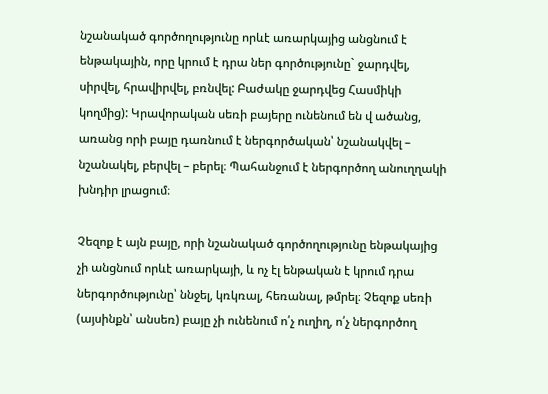նշանակած գործողությունը որևէ առարկայից անցնում է ենթակային, որը կրում է դրա ներ գործությունը` ջարդվել, սիրվել, հրավիրվել, բռնվել: Բաժակը ջարդվեց Հասմիկի կողմից): Կրավորական սեռի բայերը ունենում են վ ածանց, առանց որի բայը դառնում է ներգործական՝ նշանակվել – նշանակել, բերվել – բերել։ Պահանջում է ներգործող անուղղակի խնդիր լրացում։

Չեզոք է այն բայը, որի նշանակած գործողությունը ենթակայից չի անցնում որևէ առարկայի, և ոչ էլ ենթական է կրում դրա ներգործությունը՝ ննջել, կռկռալ, հեռանալ, թմրել։ Չեզոք սեռի (այսինքն՝ անսեռ) բայը չի ունենում ո՛չ ուղիղ, ո՛չ ներգործող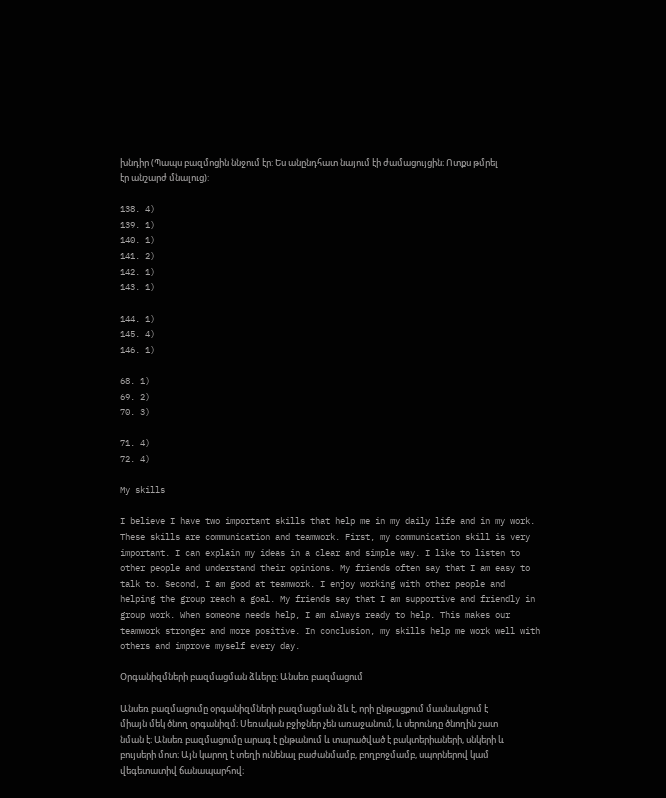խնդիր (Պապս բազմոցին ննջում էր: Ես անընդհատ նայում էի ժամացույցին։ Ոտքս թմրել էր անշարժ մնալուց):

138. 4)
139. 1)
140. 1)
141. 2)
142. 1)
143. 1)

144. 1)
145. 4)
146. 1)

68. 1)
69. 2)
70. 3)

71. 4)
72. 4)

My skills

I believe I have two important skills that help me in my daily life and in my work. These skills are communication and teamwork. First, my communication skill is very important. I can explain my ideas in a clear and simple way. I like to listen to other people and understand their opinions. My friends often say that I am easy to talk to. Second, I am good at teamwork. I enjoy working with other people and helping the group reach a goal. My friends say that I am supportive and friendly in group work. When someone needs help, I am always ready to help. This makes our teamwork stronger and more positive. In conclusion, my skills help me work well with others and improve myself every day.

Օրգանիզմների բազմացման ձևերը։ Անսեռ բազմացում

Անսեռ բազմացումը օրգանիզմների բազմացման ձև է, որի ընթացքում մասնակցում է միայն մեկ ծնող օրգանիզմ։ Սեռական բջիջներ չեն առաջանում, և սերունդը ծնողին շատ նման է։ Անսեռ բազմացումը արագ է ընթանում և տարածված է բակտերիաների, սնկերի և բույսերի մոտ։ Այն կարող է տեղի ունենալ բաժանմամբ, բողբոջմամբ, սպորներով կամ վեգետատիվ ճանապարհով։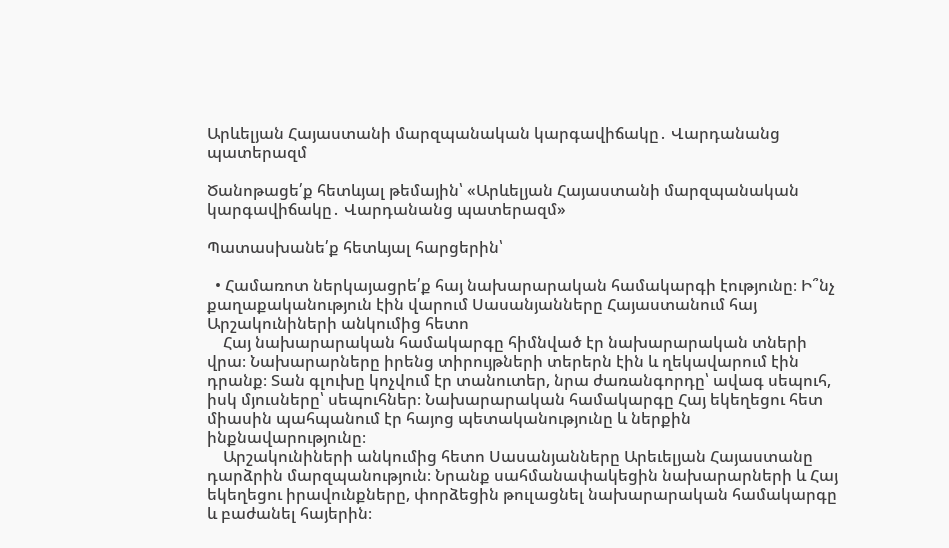Արևելյան Հայաստանի մարզպանական կարգավիճակը․ Վարդանանց պատերազմ

Ծանոթացե՛ք հետևյալ թեմային՝ «Արևելյան Հայաստանի մարզպանական կարգավիճակը․ Վարդանանց պատերազմ»

Պատասխանե՛ք հետևյալ հարցերին՝

  • Համառոտ ներկայացրե՛ք հայ նախարարական համակարգի էությունը։ Ի՞նչ քաղաքականություն էին վարում Սասանյանները Հայաստանում հայ Արշակունիների անկումից հետո
    Հայ նախարարական համակարգը հիմնված էր նախարարական տների վրա։ Նախարարները իրենց տիրույթների տերերն էին և ղեկավարում էին դրանք։ Տան գլուխը կոչվում էր տանուտեր, նրա ժառանգորդը՝ ավագ սեպուհ, իսկ մյուսները՝ սեպուհներ։ Նախարարական համակարգը Հայ եկեղեցու հետ միասին պահպանում էր հայոց պետականությունը և ներքին ինքնավարությունը։
    Արշակունիների անկումից հետո Սասանյանները Արեւելյան Հայաստանը դարձրին մարզպանություն։ Նրանք սահմանափակեցին նախարարների և Հայ եկեղեցու իրավունքները, փորձեցին թուլացնել նախարարական համակարգը և բաժանել հայերին։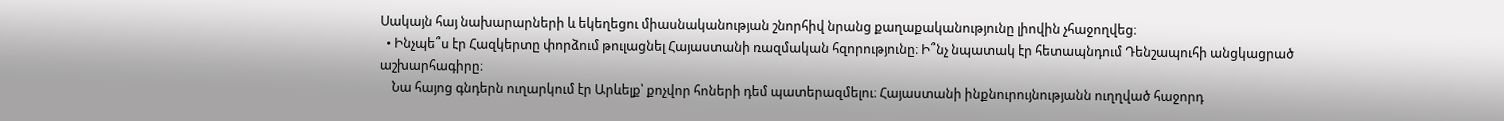Սակայն հայ նախարարների և եկեղեցու միասնականության շնորհիվ նրանց քաղաքականությունը լիովին չհաջողվեց։
  • Ինչպե՞ս էր Հազկերտը փորձում թուլացնել Հայաստանի ռազմական հզորությունը։ Ի՞նչ նպատակ էր հետապնդում Դենշապուհի անցկացրած աշխարհագիրը։
    Նա հայոց գնդերն ուղարկում էր Արևելք՝ քոչվոր հոների դեմ պատերազմելու։ Հայաստանի ինքնուրույնությանն ուղղված հաջորդ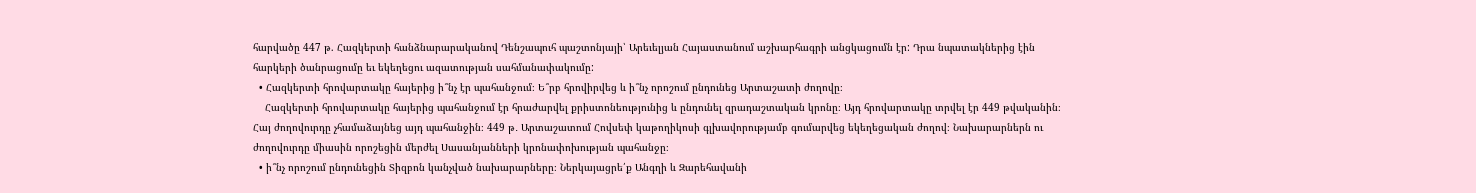հարվածը 447 թ. Հազկերտի հանձնարարականով Դենշապուհ պաշտոնյայի՝ Արեւելյան Հայաստանում աշխարհագրի անցկացումն էր: Դրա նպատակներից էին հարկերի ծանրացումը եւ եկեղեցու ազատության սահմանափակումը:
  • Հազկերտի հրովարտակը հայերից ի՞նչ էր պահանջում։ Ե՞րբ հրովիրվեց և ի՞նչ որոշում ընդունեց Արտաշատի ժողովը։
    Հազկերտի հրովարտակը հայերից պահանջում էր հրաժարվել քրիստոնեությունից և ընդունել զրադաշտական կրոնը։ Այդ հրովարտակը տրվել էր 449 թվականին։ Հայ ժողովուրդը չհամաձայնեց այդ պահանջին։ 449 թ․ Արտաշատում Հովսեփ կաթողիկոսի գլխավորությամբ գումարվեց եկեղեցական ժողով։ Նախարարներն ու ժողովուրդը միասին որոշեցին մերժել Սասանյանների կրոնափոխության պահանջը։
  • ի՞նչ որոշում ընդունեցին Տիզբոն կանչված նախարարները։ Ներկայացրե՛ք Անգղի և Զարեհավանի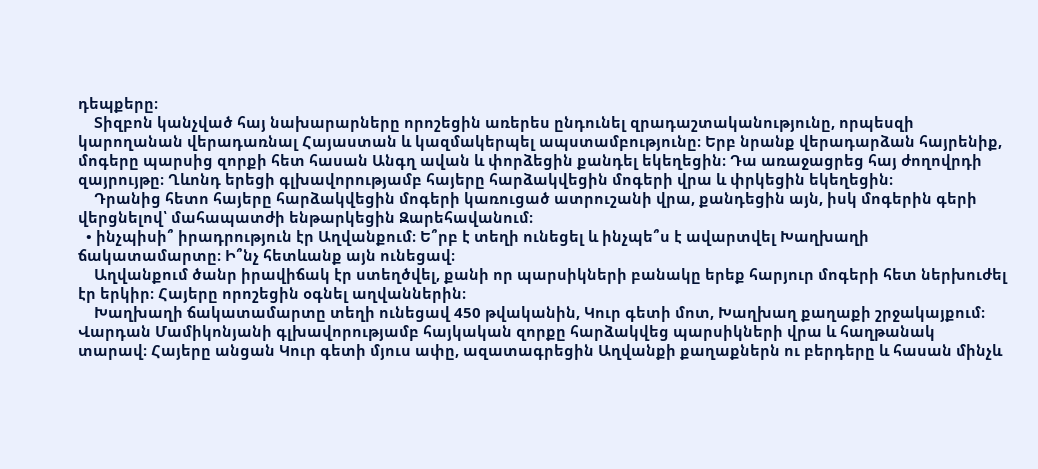դեպքերը։
    Տիզբոն կանչված հայ նախարարները որոշեցին առերես ընդունել զրադաշտականությունը, որպեսզի կարողանան վերադառնալ Հայաստան և կազմակերպել ապստամբությունը։ Երբ նրանք վերադարձան հայրենիք, մոգերը պարսից զորքի հետ հասան Անգղ ավան և փորձեցին քանդել եկեղեցին։ Դա առաջացրեց հայ ժողովրդի զայրույթը։ Ղևոնդ երեցի գլխավորությամբ հայերը հարձակվեցին մոգերի վրա և փրկեցին եկեղեցին։
    Դրանից հետո հայերը հարձակվեցին մոգերի կառուցած ատրուշանի վրա, քանդեցին այն, իսկ մոգերին գերի վերցնելով՝ մահապատժի ենթարկեցին Զարեհավանում։
  • ինչպիսի՞ իրադրություն էր Աղվանքում։ Ե՞րբ է տեղի ունեցել և ինչպե՞ս է ավարտվել Խաղխաղի ճակատամարտը։ Ի՞նչ հետևանք այն ունեցավ։
    Աղվանքում ծանր իրավիճակ էր ստեղծվել, քանի որ պարսիկների բանակը երեք հարյուր մոգերի հետ ներխուժել էր երկիր։ Հայերը որոշեցին օգնել աղվաններին։
    Խաղխաղի ճակատամարտը տեղի ունեցավ 450 թվականին, Կուր գետի մոտ, Խաղխաղ քաղաքի շրջակայքում։ Վարդան Մամիկոնյանի գլխավորությամբ հայկական զորքը հարձակվեց պարսիկների վրա և հաղթանակ տարավ։ Հայերը անցան Կուր գետի մյուս ափը, ազատագրեցին Աղվանքի քաղաքներն ու բերդերը և հասան մինչև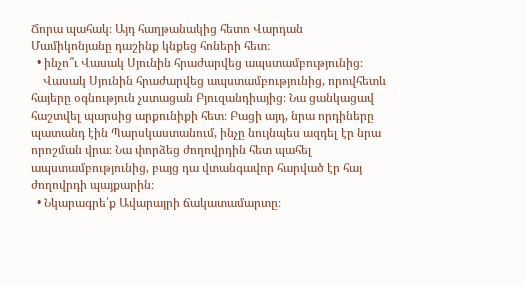Ճորա պահակ։ Այդ հաղթանակից հետո Վարդան Մամիկոնյանը դաշինք կնքեց հոների հետ։
  • ինչո՞ւ Վասակ Սյունին հրաժարվեց ապստամբությունից։
    Վասակ Սյունին հրաժարվեց ապստամբությունից, որովհետև հայերը օգնություն չստացան Բյուզանդիայից։ Նա ցանկացավ հաշտվել պարսից արքունիքի հետ։ Բացի այդ, նրա որդիները պատանդ էին Պարսկաստանում, ինչը նույնպես ազդել էր նրա որոշման վրա։ Նա փորձեց ժողովրդին հետ պահել ապստամբությունից, բայց դա վտանգավոր հարված էր հայ ժողովրդի պայքարին։
  • Նկարագրե՛ք Ավարայրի ճակատամարտը։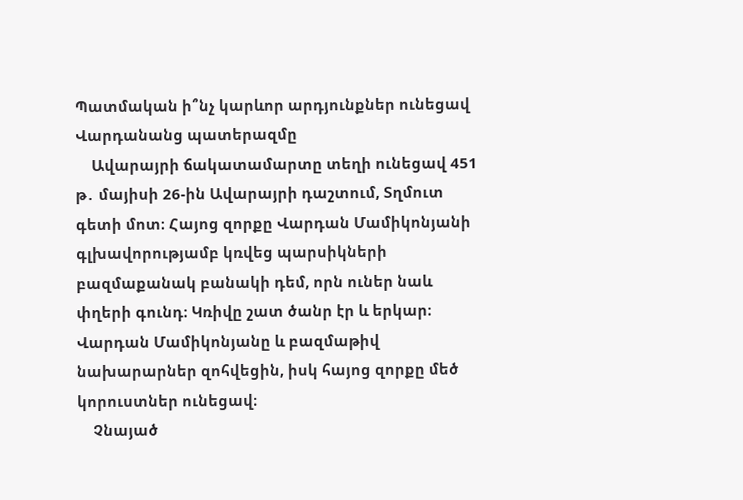Պատմական ի՞նչ կարևոր արդյունքներ ունեցավ Վարդանանց պատերազմը
    Ավարայրի ճակատամարտը տեղի ունեցավ 451 թ․ մայիսի 26-ին Ավարայրի դաշտում, Տղմուտ գետի մոտ։ Հայոց զորքը Վարդան Մամիկոնյանի գլխավորությամբ կռվեց պարսիկների բազմաքանակ բանակի դեմ, որն ուներ նաև փղերի գունդ։ Կռիվը շատ ծանր էր և երկար։ Վարդան Մամիկոնյանը և բազմաթիվ նախարարներ զոհվեցին, իսկ հայոց զորքը մեծ կորուստներ ունեցավ։
    Չնայած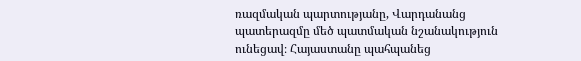ռազմական պարտությանը, Վարդանանց պատերազմը մեծ պատմական նշանակություն ունեցավ։ Հայաստանը պահպանեց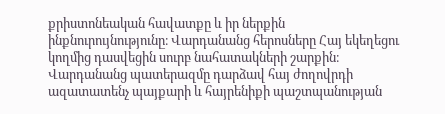քրիստոնեական հավատքը և իր ներքին ինքնուրույնությունը։ Վարդանանց հերոսները Հայ եկեղեցու կողմից դասվեցին սուրբ նահատակների շարքին։ Վարդանանց պատերազմը դարձավ հայ ժողովրդի ազատատենչ պայքարի և հայրենիքի պաշտպանության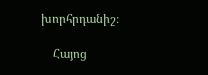խորհրդանիշ։

    Հայոց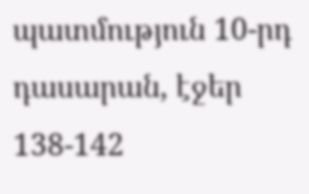պատմություն 10-րդ դասարան, էջեր 138-142